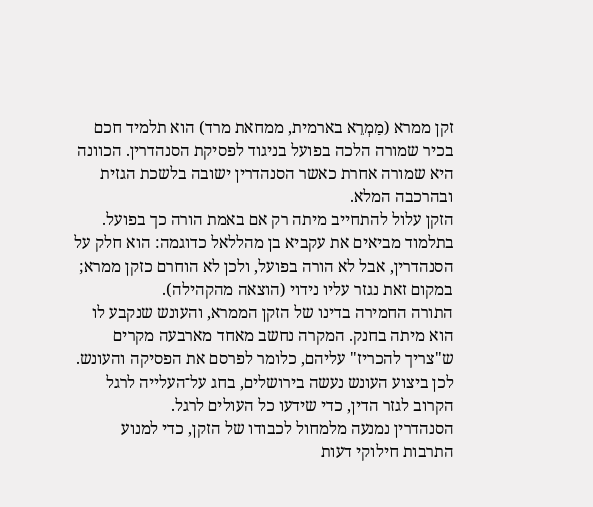זקן ממרא (מַמְרֵא בארמית, ממחאת מרד) הוא תלמיד חכם בכיר שמורה הלכה בפועל בניגוד לפסיקת הסנהדרין. הכוונה היא שמורה אחרת כאשר הסנהדרין ישובה בלשכת הגזית ובהרכבה המלא.
הזקן עלול להתחייב מיתה רק אם באמת הורה כך בפועל. בתלמוד מביאים את עקביא בן מהללאל כדוגמה: הוא חלק על הסנהדרין, אבל לא הורה בפועל, ולכן לא הוחרם כזקן ממרא; במקום זאת נגזר עליו נידוי (הוצאה מהקהילה).
התורה החמירה בדינו של הזקן הממרא, והעונש שנקבע לו הוא מיתה בחנק. המקרה נחשב מאחד מארבעה מקרים ש"צריך להכריז" עליהם, כלומר לפרסם את הפסיקה והעונש. לכן ביצוע העונש נעשה בירושלים, בחג על־העלייה לרגל הקרוב לגזר הדין, כדי שידעו כל העולים לרגל.
הסנהדרין נמנעה מלמחול לכבודו של הזקן, כדי למנוע התרבות חילוקי דעות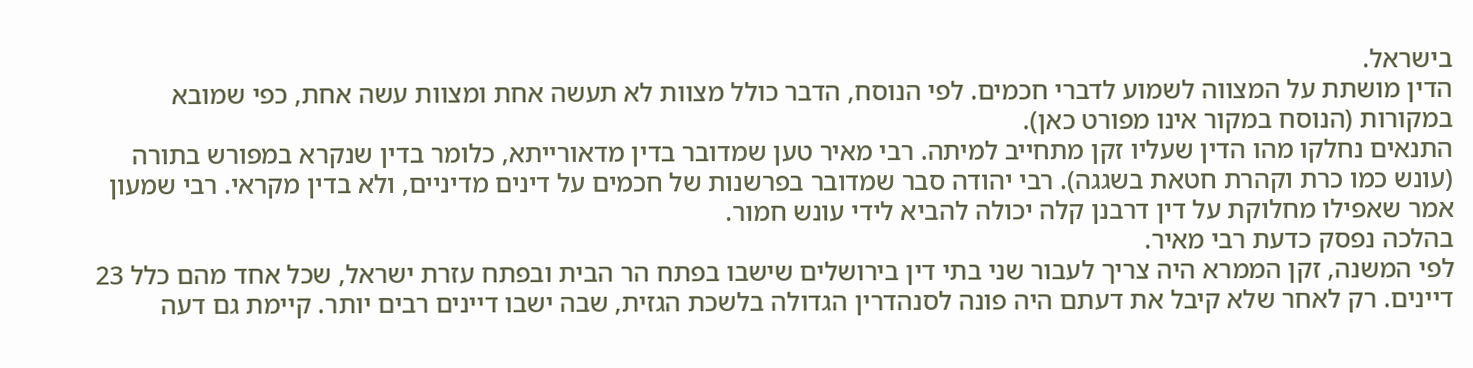בישראל.
הדין מושתת על המצווה לשמוע לדברי חכמים. לפי הנוסח, הדבר כולל מצוות לא תעשה אחת ומצוות עשה אחת, כפי שמובא במקורות (הנוסח במקור אינו מפורט כאן).
התנאים נחלקו מהו הדין שעליו זקן מתחייב למיתה. רבי מאיר טען שמדובר בדין מדאורייתא, כלומר בדין שנקרא במפורש בתורה (עונש כמו כרת וקהרת חטאת בשגגה). רבי יהודה סבר שמדובר בפרשנות של חכמים על דינים מדיניים, ולא בדין מקראי. רבי שמעון אמר שאפילו מחלוקת על דין דרבנן קלה יכולה להביא לידי עונש חמור.
בהלכה נפסק כדעת רבי מאיר.
לפי המשנה, זקן הממרא היה צריך לעבור שני בתי דין בירושלים שישבו בפתח הר הבית ובפתח עזרת ישראל, שכל אחד מהם כלל 23 דיינים. רק לאחר שלא קיבל את דעתם היה פונה לסנהדרין הגדולה בלשכת הגזית, שבה ישבו דיינים רבים יותר. קיימת גם דעה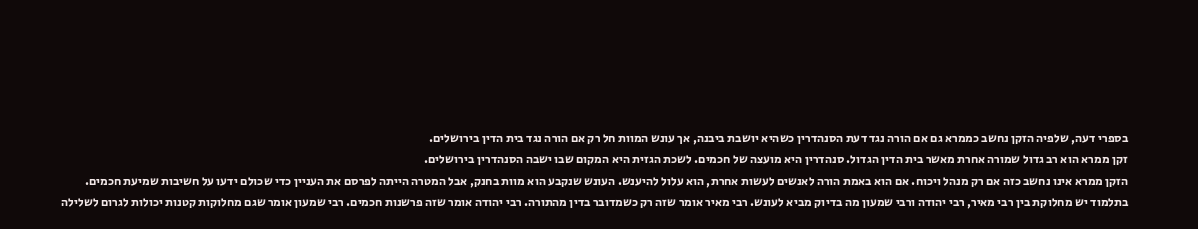בספרי דעה, שלפיה הזקן נחשב כממרא גם אם הורה נגד דעת הסנהדרין כשהיא יושבת ביבנה, אך עונש המוות חל רק אם הורה נגד בית הדין בירושלים.
זקן ממרא הוא רב גדול שמורה אחרת מאשר בית הדין הגדול. סנהדרין היא מועצה של חכמים. לשכת הגזית היא המקום שבו ישבה הסנהדרין בירושלים.
הזקן ממרא אינו נחשב כזה אם רק מנהל ויכוח. אם הוא באמת הורה לאנשים לעשות אחרת, הוא עלול להיענש. העונש שנקבע הוא מוות בחנק, אבל המטרה הייתה לפרסם את העניין כדי שכולם ידעו על חשיבות שמיעת חכמים.
בתלמוד יש מחלוקת בין רבי מאיר, רבי יהודה ורבי שמעון מה בדיוק מביא לעונש. רבי מאיר אומר שזה רק כשמדובר בדין מהתורה. רבי יהודה אומר שזה פרשנות חכמים. רבי שמעון אומר שגם מחלוקות קטנות יכולות לגרום לשלילה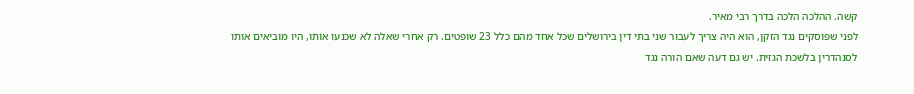קשה. ההלכה הלכה בדרך רבי מאיר.
לפני שפוסקים נגד הזקן, הוא היה צריך לעבור שני בתי דין בירושלים שכל אחד מהם כלל 23 שופטים. רק אחרי שאלה לא שכנעו אותו, היו מוביאים אותו לסנהדרין בלשכת הגזית. יש גם דעה שאם הורה נגד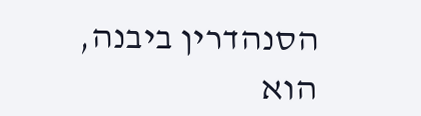הסנהדרין ביבנה, הוא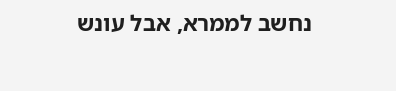נחשב לממרא, אבל עונש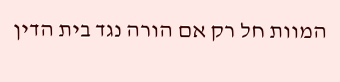המוות חל רק אם הורה נגד בית הדין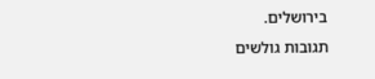בירושלים.
תגובות גולשים